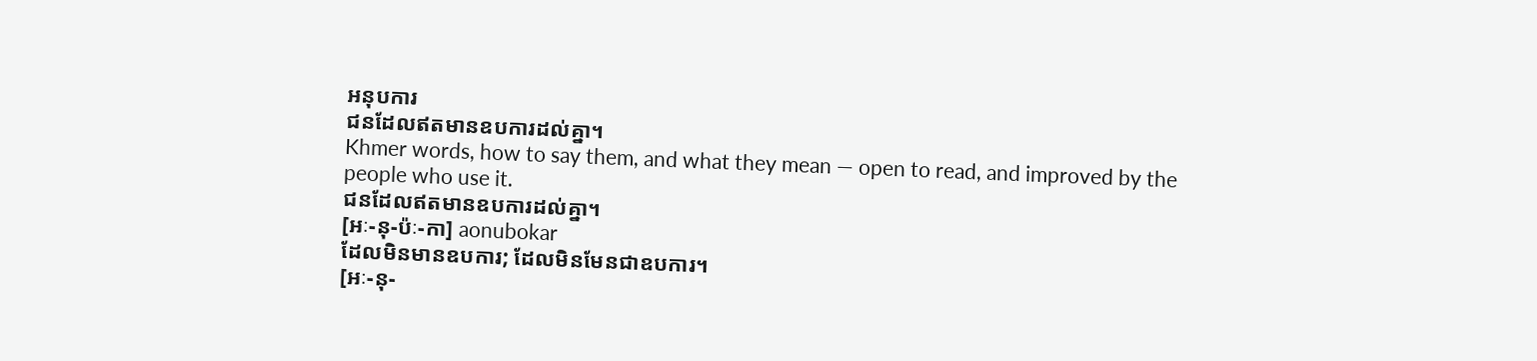អនុបការ
ជនដែលឥតមានឧបការដល់គ្នា។
Khmer words, how to say them, and what they mean — open to read, and improved by the people who use it.
ជនដែលឥតមានឧបការដល់គ្នា។
[អៈ-នុ-ប៉ៈ-កា] aonubokar
ដែលមិនមានឧបការ; ដែលមិនមែនជាឧបការ។
[អៈ-នុ-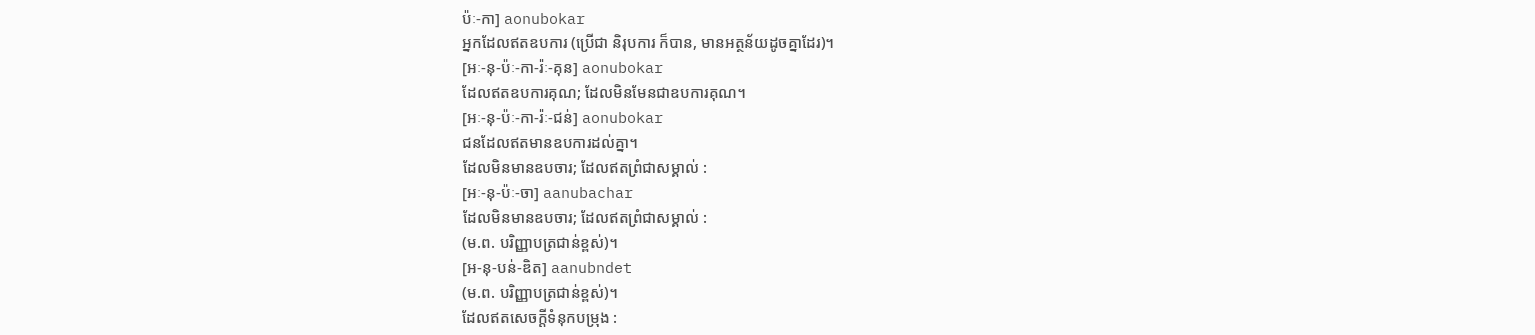ប៉ៈ-កា] aonubokar
អ្នកដែលឥតឧបការ (ប្រើជា និរុបការ ក៏បាន, មានអត្ថន័យដូចគ្នាដែរ)។
[អៈ-នុ-ប៉ៈ-កា-រ៉ៈ-គុន] aonubokar
ដែលឥតឧបការគុណ; ដែលមិនមែនជាឧបការគុណ។
[អៈ-នុ-ប៉ៈ-កា-រ៉ៈ-ជន់] aonubokar
ជនដែលឥតមានឧបការដល់គ្នា។
ដែលមិនមានឧបចារ; ដែលឥតព្រំជាសម្គាល់ :
[អៈ-នុ-ប៉ៈ-ចា] aanubachar
ដែលមិនមានឧបចារ; ដែលឥតព្រំជាសម្គាល់ :
(ម.ព. បរិញ្ញាបត្រជាន់ខ្ពស់)។
[អ-នុ-បន់-ឌិត] aanubndet
(ម.ព. បរិញ្ញាបត្រជាន់ខ្ពស់)។
ដែលឥតសេចក្ដីទំនុកបម្រុង :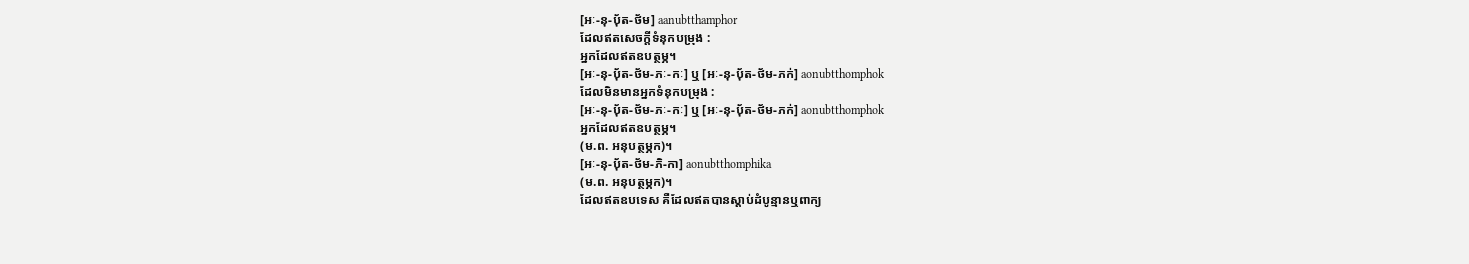[អៈ-នុ-បុ័ត-ថ័ម] aanubtthamphor
ដែលឥតសេចក្ដីទំនុកបម្រុង :
អ្នកដែលឥតឧបត្ថម្ភ។
[អៈ-នុ-បុ័ត-ថ័ម-ភៈ-កៈ] ឬ [អៈ-នុ-បុ័ត-ថ័ម-ភក់] aonubtthomphok
ដែលមិនមានអ្នកទំនុកបម្រុង :
[អៈ-នុ-បុ័ត-ថ័ម-ភៈ-កៈ] ឬ [អៈ-នុ-បុ័ត-ថ័ម-ភក់] aonubtthomphok
អ្នកដែលឥតឧបត្ថម្ភ។
(ម.ព. អនុបត្ថម្ភក)។
[អៈ-នុ-បុ័ត-ថ័ម-ភិ-កា] aonubtthomphika
(ម.ព. អនុបត្ថម្ភក)។
ដែលឥតឧបទេស គឺដែលឥតបានស្ដាប់ដំបូន្មានឬពាក្យ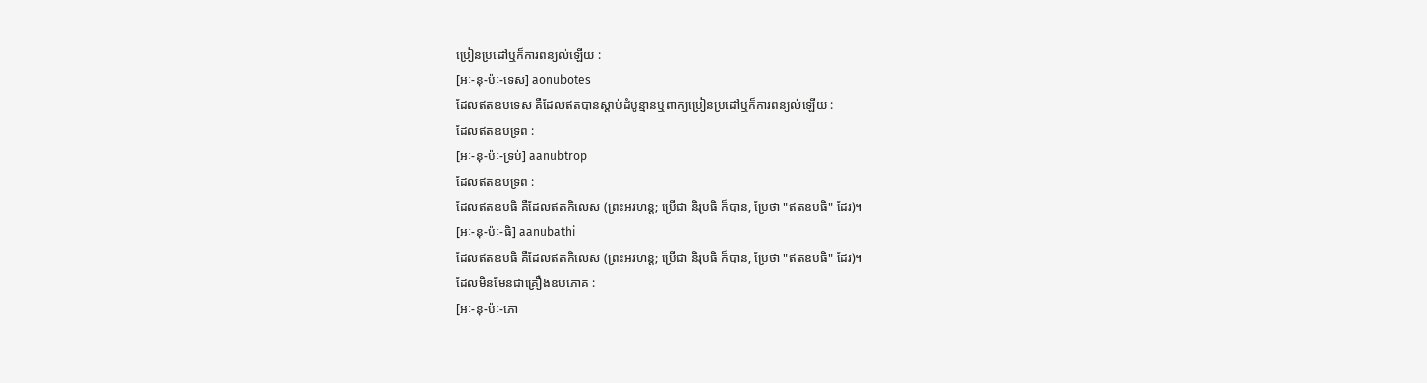ប្រៀនប្រដៅឬក៏ការពន្យល់ឡើយ :
[អៈ-នុ-ប៉ៈ-ទេស] aonubotes
ដែលឥតឧបទេស គឺដែលឥតបានស្ដាប់ដំបូន្មានឬពាក្យប្រៀនប្រដៅឬក៏ការពន្យល់ឡើយ :
ដែលឥតឧបទ្រព :
[អៈ-នុ-ប៉ៈ-ទ្រប់] aanubtrop
ដែលឥតឧបទ្រព :
ដែលឥតឧបធិ គឺដែលឥតកិលេស (ព្រះអរហន្ត; ប្រើជា និរុបធិ ក៏បាន, ប្រែថា "ឥតឧបធិ" ដែរ)។
[អៈ-នុ-ប៉ៈ-ធិ] aanubathi
ដែលឥតឧបធិ គឺដែលឥតកិលេស (ព្រះអរហន្ត; ប្រើជា និរុបធិ ក៏បាន, ប្រែថា "ឥតឧបធិ" ដែរ)។
ដែលមិនមែនជាគ្រឿងឧបភោគ :
[អៈ-នុ-ប៉ៈ-ភោ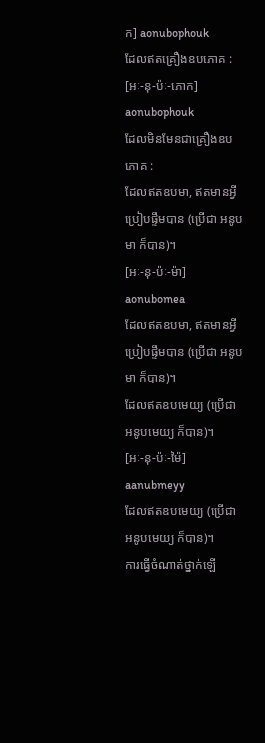ក] aonubophouk
ដែលឥតគ្រឿងឧបភោគ :
[អៈ-នុ-ប៉ៈ-ភោក] aonubophouk
ដែលមិនមែនជាគ្រឿងឧបភោគ :
ដែលឥតឧបមា, ឥតមានអ្វីប្រៀបផ្ទឹមបាន (ប្រើជា អនូបមា ក៏បាន)។
[អៈ-នុ-ប៉ៈ-ម៉ា] aonubomea
ដែលឥតឧបមា, ឥតមានអ្វីប្រៀបផ្ទឹមបាន (ប្រើជា អនូបមា ក៏បាន)។
ដែលឥតឧបមេយ្យ (ប្រើជា អនូបមេយ្យ ក៏បាន)។
[អៈ-នុ-ប៉ៈ-ម៉ៃ] aanubmeyy
ដែលឥតឧបមេយ្យ (ប្រើជា អនូបមេយ្យ ក៏បាន)។
ការធ្វើចំណាត់ថ្នាក់ឡើ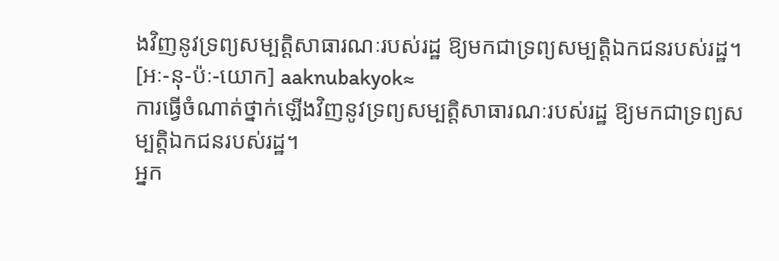ងវិញនូវទ្រព្យសម្បត្តិសាធារណៈរបស់រដ្ឋ ឱ្យមកជាទ្រព្យសម្បត្តិឯកជនរបស់រដ្ឋ។
[អៈ-នុ-ប៉ៈ-យោក] aaknubakyok≈
ការធ្វើចំណាត់ថ្នាក់ឡើងវិញនូវទ្រព្យសម្បត្តិសាធារណៈរបស់រដ្ឋ ឱ្យមកជាទ្រព្យសម្បត្តិឯកជនរបស់រដ្ឋ។
អ្នក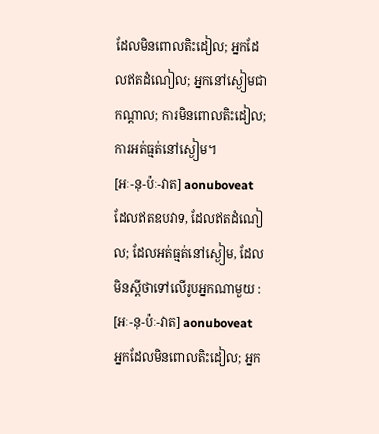ដែលមិនពោលតិះដៀល; អ្នកដែលឥតដំណៀល; អ្នកនៅស្ងៀមជាកណ្ដាល; ការមិនពោលតិះដៀល; ការអត់ធ្មត់នៅស្ងៀម។
[អៈ-នុ-ប៉ៈ-វាត] aonuboveat
ដែលឥតឧបវាទ, ដែលឥតដំណៀល; ដែលអត់ធ្មត់នៅស្ងៀម, ដែលមិនស្ដីថាទៅលើរូបអ្នកណាមួយ :
[អៈ-នុ-ប៉ៈ-វាត] aonuboveat
អ្នកដែលមិនពោលតិះដៀល; អ្នក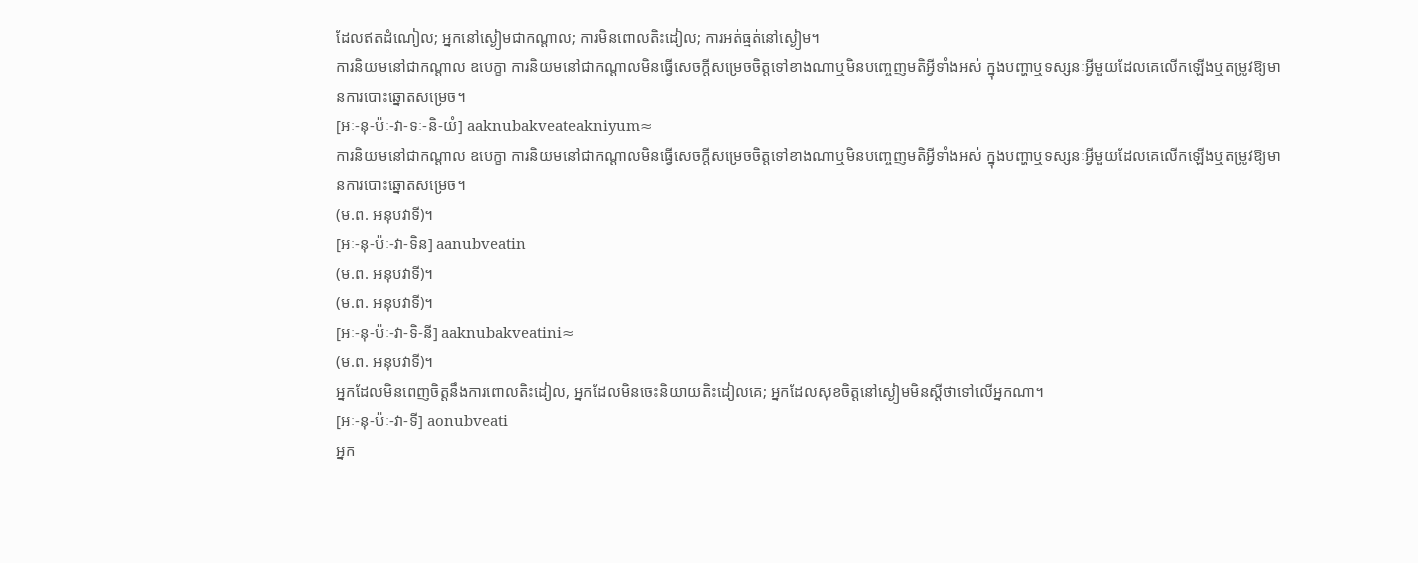ដែលឥតដំណៀល; អ្នកនៅស្ងៀមជាកណ្ដាល; ការមិនពោលតិះដៀល; ការអត់ធ្មត់នៅស្ងៀម។
ការនិយមនៅជាកណ្ដាល ឧបេក្ខា ការនិយមនៅជាកណ្ដាលមិនធ្វើសេចក្ដីសម្រេចចិត្តទៅខាងណាឬមិនបញ្ចេញមតិអ្វីទាំងអស់ ក្នុងបញ្ហាឬទស្សនៈអ្វីមួយដែលគេលើកឡើងឬតម្រូវឱ្យមានការបោះឆ្នោតសម្រេច។
[អៈ-នុ-ប៉ៈ-វា-ទៈ-និ-យំ] aaknubakveateakniyum≈
ការនិយមនៅជាកណ្ដាល ឧបេក្ខា ការនិយមនៅជាកណ្ដាលមិនធ្វើសេចក្ដីសម្រេចចិត្តទៅខាងណាឬមិនបញ្ចេញមតិអ្វីទាំងអស់ ក្នុងបញ្ហាឬទស្សនៈអ្វីមួយដែលគេលើកឡើងឬតម្រូវឱ្យមានការបោះឆ្នោតសម្រេច។
(ម.ព. អនុបវាទី)។
[អៈ-នុ-ប៉ៈ-វា-ទិន] aanubveatin
(ម.ព. អនុបវាទី)។
(ម.ព. អនុបវាទី)។
[អៈ-នុ-ប៉ៈ-វា-ទិ-នី] aaknubakveatini≈
(ម.ព. អនុបវាទី)។
អ្នកដែលមិនពេញចិត្តនឹងការពោលតិះដៀល, អ្នកដែលមិនចេះនិយាយតិះដៀលគេ; អ្នកដែលសុខចិត្តនៅស្ងៀមមិនស្ដីថាទៅលើអ្នកណា។
[អៈ-នុ-ប៉ៈ-វា-ទី] aonubveati
អ្នក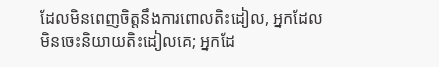ដែលមិនពេញចិត្តនឹងការពោលតិះដៀល, អ្នកដែលមិនចេះនិយាយតិះដៀលគេ; អ្នកដែ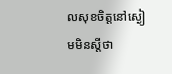លសុខចិត្តនៅស្ងៀមមិនស្ដីថា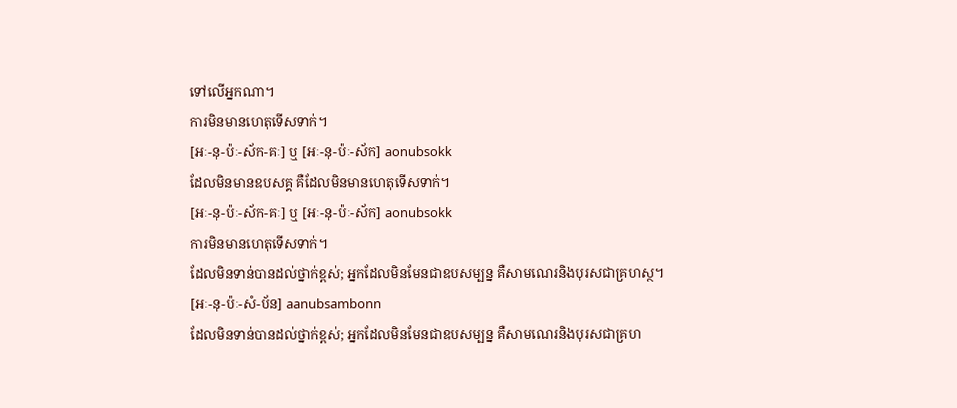ទៅលើអ្នកណា។
ការមិនមានហេតុទើសទាក់។
[អៈ-នុ-ប៉ៈ-ស័ក-គៈ] ឬ [អៈ-នុ-ប៉ៈ-ស័ក] aonubsokk
ដែលមិនមានឧបសគ្គ គឺដែលមិនមានហេតុទើសទាក់។
[អៈ-នុ-ប៉ៈ-ស័ក-គៈ] ឬ [អៈ-នុ-ប៉ៈ-ស័ក] aonubsokk
ការមិនមានហេតុទើសទាក់។
ដែលមិនទាន់បានដល់ថ្នាក់ខ្ពស់; អ្នកដែលមិនមែនជាឧបសម្បន្ន គឺសាមណេរនិងបុរសជាគ្រហស្ថ។
[អៈ-នុ-ប៉ៈ-សំ-ប័ន] aanubsambonn
ដែលមិនទាន់បានដល់ថ្នាក់ខ្ពស់; អ្នកដែលមិនមែនជាឧបសម្បន្ន គឺសាមណេរនិងបុរសជាគ្រហ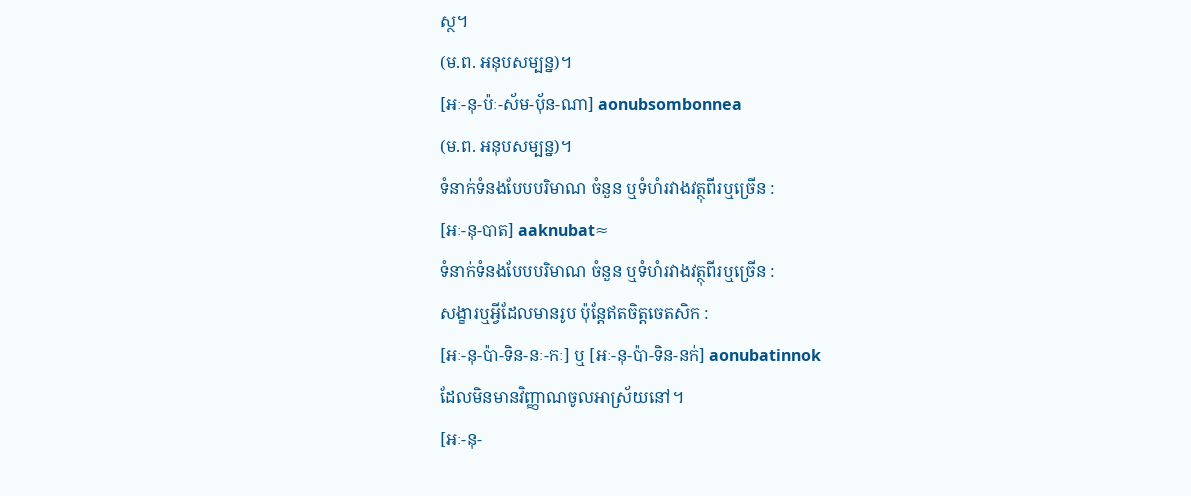ស្ថ។
(ម.ព. អនុបសម្បន្ន)។
[អៈ-នុ-ប៉ៈ-ស័ម-បុ័ន-ណា] aonubsombonnea
(ម.ព. អនុបសម្បន្ន)។
ទំនាក់ទំនងបែបបរិមាណ ចំនួន ឬទំហំរវាងវត្ថុពីរឬច្រើន :
[អៈ-នុ-បាត] aaknubat≈
ទំនាក់ទំនងបែបបរិមាណ ចំនួន ឬទំហំរវាងវត្ថុពីរឬច្រើន :
សង្ខារឬអ្វីដែលមានរូប ប៉ុន្តែឥតចិត្តចេតសិក :
[អៈ-នុ-ប៉ា-ទិន-នៈ-កៈ] ឬ [អៈ-នុ-ប៉ា-ទិន-នក់] aonubatinnok
ដែលមិនមានវិញ្ញាណចូលអាស្រ័យនៅ។
[អៈ-នុ-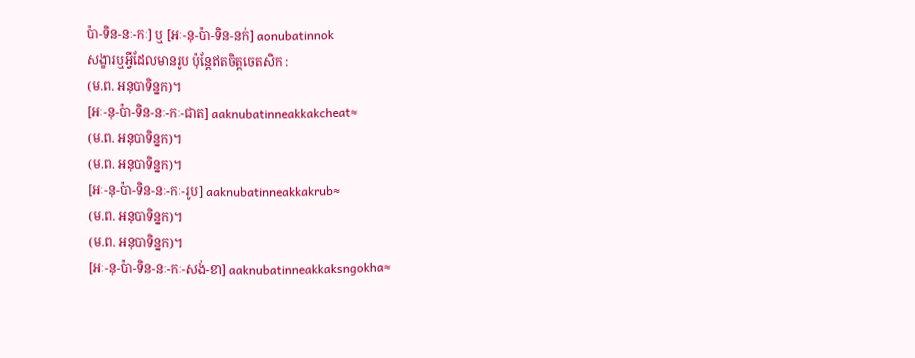ប៉ា-ទិន-នៈ-កៈ] ឬ [អៈ-នុ-ប៉ា-ទិន-នក់] aonubatinnok
សង្ខារឬអ្វីដែលមានរូប ប៉ុន្តែឥតចិត្តចេតសិក :
(ម.ព. អនុបាទិន្នក)។
[អៈ-នុ-ប៉ា-ទិន-នៈ-កៈ-ជាត] aaknubatinneakkakcheat≈
(ម.ព. អនុបាទិន្នក)។
(ម.ព. អនុបាទិន្នក)។
[អៈ-នុ-ប៉ា-ទិន-នៈ-កៈ-រូប] aaknubatinneakkakrub≈
(ម.ព. អនុបាទិន្នក)។
(ម.ព. អនុបាទិន្នក)។
[អៈ-នុ-ប៉ា-ទិន-នៈ-កៈ-សង់-ខា] aaknubatinneakkaksngokha≈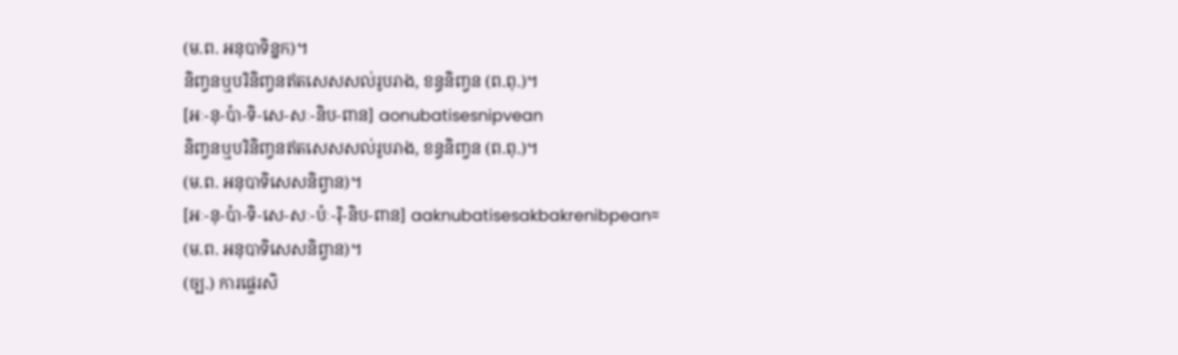(ម.ព. អនុបាទិន្នក)។
និញ្វនឬបរិនិញ្វនឥតសេសសល់រូបរាង, ខន្ធនិញ្វន (ព.ពុ.)។
[អៈ-នុ-ប៉ា-ទិ-សេ-សៈ-និប-ពាន] aonubatisesnipvean
និញ្វនឬបរិនិញ្វនឥតសេសសល់រូបរាង, ខន្ធនិញ្វន (ព.ពុ.)។
(ម.ព. អនុបាទិសេសនិព្វាន)។
[អៈ-នុ-ប៉ា-ទិ-សេ-សៈ-ប៉ៈ-រ៉ិ-និប-ពាន] aaknubatisesakbakrenibpean≈
(ម.ព. អនុបាទិសេសនិព្វាន)។
(ច្ប.) ការផ្ទេរសិ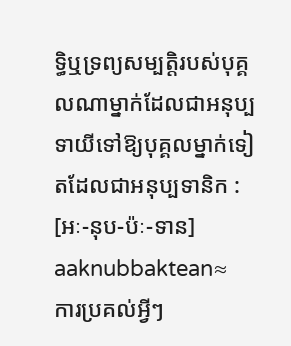ទ្ធិឬទ្រព្យសម្បត្តិរបស់បុគ្គលណាម្នាក់ដែលជាអនុប្បទាយីទៅឱ្យបុគ្គលម្នាក់ទៀតដែលជាអនុប្បទានិក :
[អៈ-នុប-ប៉ៈ-ទាន] aaknubbaktean≈
ការប្រគល់អ្វីៗ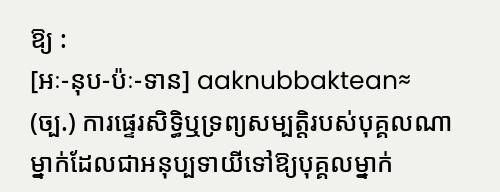ឱ្យ :
[អៈ-នុប-ប៉ៈ-ទាន] aaknubbaktean≈
(ច្ប.) ការផ្ទេរសិទ្ធិឬទ្រព្យសម្បត្តិរបស់បុគ្គលណាម្នាក់ដែលជាអនុប្បទាយីទៅឱ្យបុគ្គលម្នាក់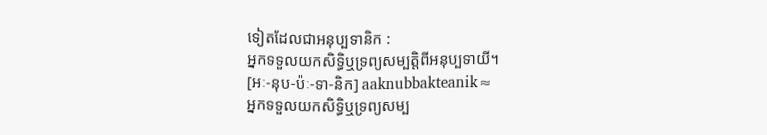ទៀតដែលជាអនុប្បទានិក :
អ្នកទទួលយកសិទ្ធិឬទ្រព្យសម្បត្តិពីអនុប្បទាយី។
[អៈ-នុប-ប៉ៈ-ទា-និក] aaknubbakteanik≈
អ្នកទទួលយកសិទ្ធិឬទ្រព្យសម្ប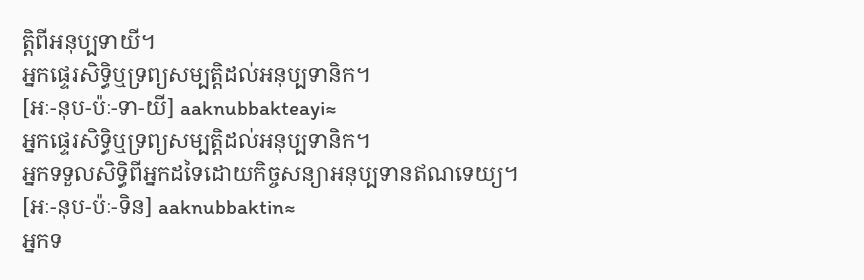ត្តិពីអនុប្បទាយី។
អ្នកផ្ទេរសិទ្ធិឬទ្រព្យសម្បត្តិដល់អនុប្បទានិក។
[អៈ-នុប-ប៉ៈ-ទា-យី] aaknubbakteayi≈
អ្នកផ្ទេរសិទ្ធិឬទ្រព្យសម្បត្តិដល់អនុប្បទានិក។
អ្នកទទួលសិទ្ធិពីអ្នកដទៃដោយកិច្ចសន្យាអនុប្បទានឥណទេយ្យ។
[អៈ-នុប-ប៉ៈ-ទិន] aaknubbaktin≈
អ្នកទ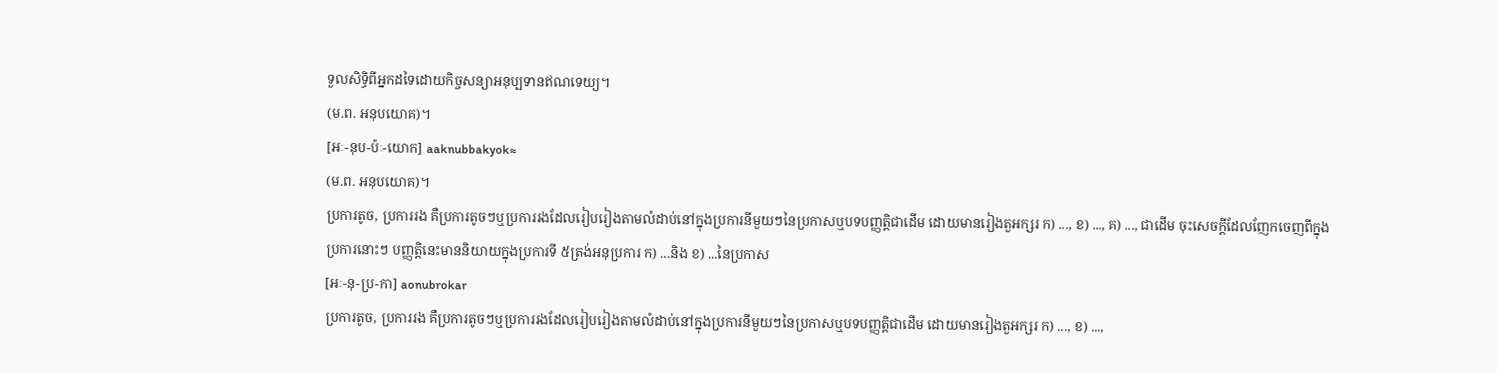ទួលសិទ្ធិពីអ្នកដទៃដោយកិច្ចសន្យាអនុប្បទានឥណទេយ្យ។
(ម.ព. អនុបយោគ)។
[អៈ-នុប-ប៉ៈ-យោក] aaknubbakyok≈
(ម.ព. អនុបយោគ)។
ប្រការតូច, ប្រការរង គឺប្រការតូចៗឬប្រការរងដែលរៀបរៀងតាមលំដាប់នៅក្នុងប្រការនីមួយៗនៃប្រកាសឬបទបញ្ញត្តិជាដើម ដោយមានរៀងតួអក្សរ ក) ..., ខ) ..., គ) ..., ជាដើម ចុះសេចក្ដីដែលញែកចេញពីក្នុងប្រការនោះៗ បញ្ញត្តិនេះមាននិយាយក្នុងប្រការទី ៥ត្រង់អនុប្រការ ក) ...និង ខ) ...នៃប្រកាស
[អៈ-នុ-ប្រ-កា] aonubrokar
ប្រការតូច, ប្រការរង គឺប្រការតូចៗឬប្រការរងដែលរៀបរៀងតាមលំដាប់នៅក្នុងប្រការនីមួយៗនៃប្រកាសឬបទបញ្ញត្តិជាដើម ដោយមានរៀងតួអក្សរ ក) ..., ខ) ...,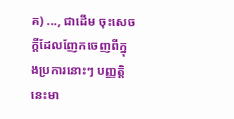គ) ..., ជាដើម ចុះសេចក្ដីដែលញែកចេញពីក្នុងប្រការនោះៗ បញ្ញត្តិនេះមា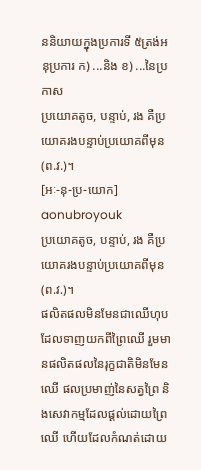ននិយាយក្នុងប្រការទី ៥ត្រង់អនុប្រការ ក) ...និង ខ) ...នៃប្រកាស
ប្រយោគតូច, បន្ទាប់, រង គឺប្រយោគរងបន្ទាប់ប្រយោគពីមុន (ព.វ.)។
[អៈ-នុ-ប្រ-យោក] aonubroyouk
ប្រយោគតូច, បន្ទាប់, រង គឺប្រយោគរងបន្ទាប់ប្រយោគពីមុន (ព.វ.)។
ផលិតផលមិនមែនជាឈើហុប ដែលទាញយកពីព្រៃឈើ រួមមានផលិតផលនៃរុក្ខជាតិមិនមែនឈើ ផលប្រមាញ់នៃសត្វព្រៃ និងសេវាកម្មដែលផ្ដល់ដោយព្រៃឈើ ហើយដែលកំណត់ដោយ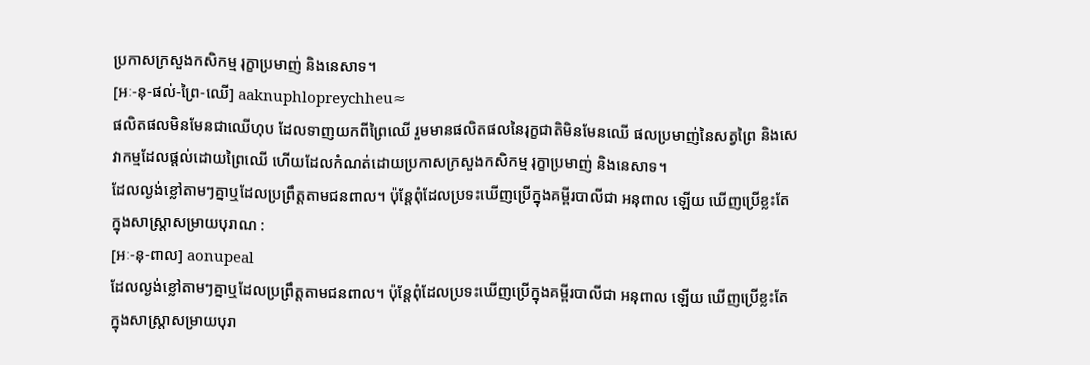ប្រកាសក្រសួងកសិកម្ម រុក្ខាប្រមាញ់ និងនេសាទ។
[អៈ-នុ-ផល់-ព្រៃ-ឈើ] aaknuphlopreychheu≈
ផលិតផលមិនមែនជាឈើហុប ដែលទាញយកពីព្រៃឈើ រួមមានផលិតផលនៃរុក្ខជាតិមិនមែនឈើ ផលប្រមាញ់នៃសត្វព្រៃ និងសេវាកម្មដែលផ្ដល់ដោយព្រៃឈើ ហើយដែលកំណត់ដោយប្រកាសក្រសួងកសិកម្ម រុក្ខាប្រមាញ់ និងនេសាទ។
ដែលល្ងង់ខ្លៅតាមៗគ្នាឬដែលប្រព្រឹត្តតាមជនពាល។ ប៉ុន្តែពុំដែលប្រទះឃើញប្រើក្នុងគម្ពីរបាលីជា អនុពាល ឡើយ ឃើញប្រើខ្លះតែក្នុងសាស្ត្រាសម្រាយបុរាណ :
[អៈ-នុ-ពាល] aonupeal
ដែលល្ងង់ខ្លៅតាមៗគ្នាឬដែលប្រព្រឹត្តតាមជនពាល។ ប៉ុន្តែពុំដែលប្រទះឃើញប្រើក្នុងគម្ពីរបាលីជា អនុពាល ឡើយ ឃើញប្រើខ្លះតែក្នុងសាស្ត្រាសម្រាយបុរា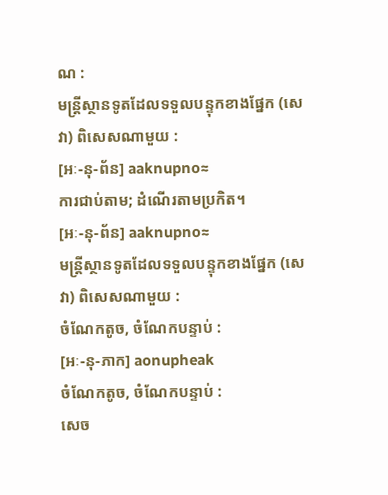ណ :
មន្ត្រីស្ថានទូតដែលទទួលបន្ទុកខាងផ្នែក (សេវា) ពិសេសណាមួយ :
[អៈ-នុ-ព័ន] aaknupno≈
ការជាប់តាម; ដំណើរតាមប្រកិត។
[អៈ-នុ-ព័ន] aaknupno≈
មន្ត្រីស្ថានទូតដែលទទួលបន្ទុកខាងផ្នែក (សេវា) ពិសេសណាមួយ :
ចំណែកតូច, ចំណែកបន្ទាប់ :
[អៈ-នុ-ភាក] aonupheak
ចំណែកតូច, ចំណែកបន្ទាប់ :
សេច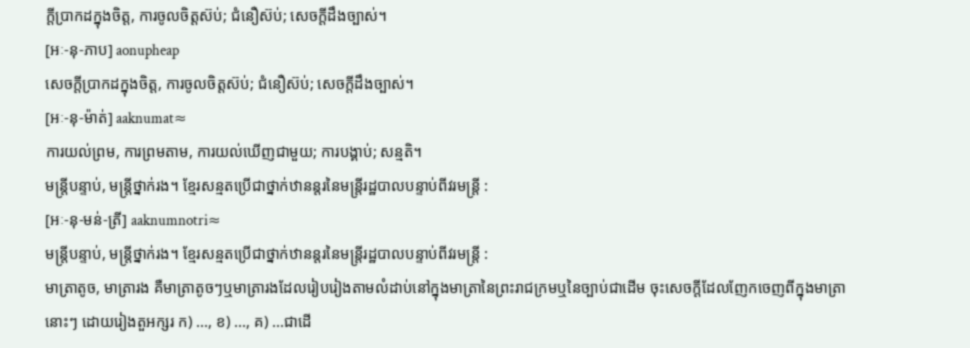ក្ដីប្រាកដក្នុងចិត្ត, ការចូលចិត្តស៊ប់; ជំនឿស៊ប់; សេចក្ដីដឹងច្បាស់។
[អៈ-នុ-ភាប] aonupheap
សេចក្ដីប្រាកដក្នុងចិត្ត, ការចូលចិត្តស៊ប់; ជំនឿស៊ប់; សេចក្ដីដឹងច្បាស់។
[អៈ-នុ-ម៉ាត់] aaknumat≈
ការយល់ព្រម, ការព្រមតាម, ការយល់ឃើញជាមួយ; ការបង្គាប់; សន្មតិ។
មន្ត្រីបន្ទាប់, មន្ត្រីថ្នាក់រង។ ខ្មែរសន្មតប្រើជាថ្នាក់ឋានន្តរនៃមន្ត្រីរដ្ឋបាលបន្ទាប់ពីវរមន្ត្រី :
[អៈ-នុ-មន់-ត្រី] aaknumnotri≈
មន្ត្រីបន្ទាប់, មន្ត្រីថ្នាក់រង។ ខ្មែរសន្មតប្រើជាថ្នាក់ឋានន្តរនៃមន្ត្រីរដ្ឋបាលបន្ទាប់ពីវរមន្ត្រី :
មាត្រាតូច, មាត្រារង គឺមាត្រាតូចៗឬមាត្រារងដែលរៀបរៀងតាមលំដាប់នៅក្នុងមាត្រានៃព្រះរាជក្រមឬនៃច្បាប់ជាដើម ចុះសេចក្ដីដែលញែកចេញពីក្នុងមាត្រានោះៗ ដោយរៀងតួអក្សរ ក) ..., ខ) ..., គ) ...ជាដើ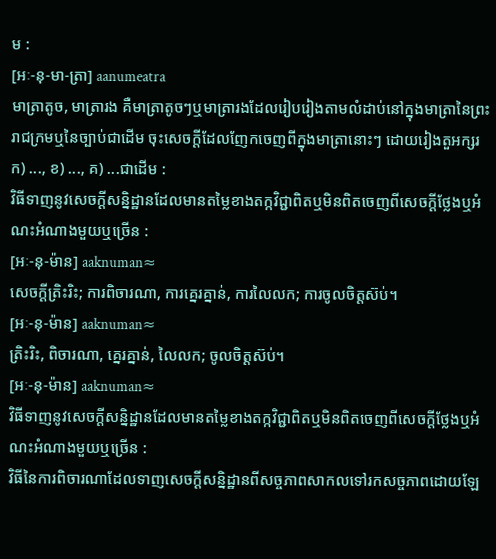ម :
[អៈ-នុ-មា-ត្រា] aanumeatra
មាត្រាតូច, មាត្រារង គឺមាត្រាតូចៗឬមាត្រារងដែលរៀបរៀងតាមលំដាប់នៅក្នុងមាត្រានៃព្រះរាជក្រមឬនៃច្បាប់ជាដើម ចុះសេចក្ដីដែលញែកចេញពីក្នុងមាត្រានោះៗ ដោយរៀងតួអក្សរ ក) ..., ខ) ..., គ) ...ជាដើម :
វិធីទាញនូវសេចក្ដីសន្និដ្ឋានដែលមានតម្លៃខាងតក្កវិជ្ជាពិតឬមិនពិតចេញពីសេចក្ដីថ្លែងឬអំណះអំណាងមួយឬច្រើន :
[អៈ-នុ-ម៉ាន] aaknuman≈
សេចក្ដីត្រិះរិះ; ការពិចារណា, ការគ្នេរគ្នាន់, ការលៃលក; ការចូលចិត្តស៊ប់។
[អៈ-នុ-ម៉ាន] aaknuman≈
ត្រិះរិះ, ពិចារណា, គ្នេរគ្នាន់, លៃលក; ចូលចិត្តស៊ប់។
[អៈ-នុ-ម៉ាន] aaknuman≈
វិធីទាញនូវសេចក្ដីសន្និដ្ឋានដែលមានតម្លៃខាងតក្កវិជ្ជាពិតឬមិនពិតចេញពីសេចក្ដីថ្លែងឬអំណះអំណាងមួយឬច្រើន :
វិធីនៃការពិចារណាដែលទាញសេចក្ដីសន្និដ្ឋានពីសច្ចភាពសាកលទៅរកសច្ចភាពដោយឡែ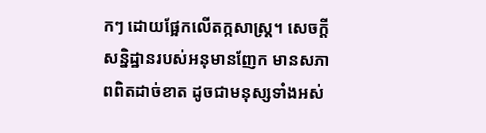កៗ ដោយផ្អែកលើតក្កសាស្ត្រ។ សេចក្ដីសន្និដ្ឋានរបស់អនុមានញែក មានសភាពពិតដាច់ខាត ដូចជាមនុស្សទាំងអស់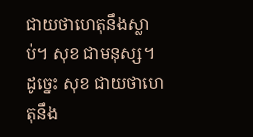ជាយថាហេតុនឹងស្លាប់។ សុខ ជាមនុស្ស។ ដូច្នេះ សុខ ជាយថាហេតុនឹង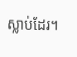ស្លាប់ដែរ។